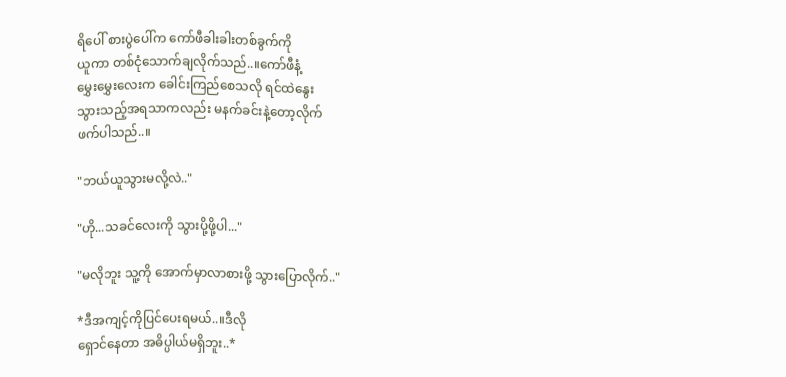ရိပေါ် စားပွဲပေါ်က ကော်ဖီခါးခါးတစ်ခွက်ကို
ယူကာ တစ်ငုံသောက်ချလိုက်သည်..။ကော်ဖီနံ့
မွှေးမွှေးလေးက ခေါင်းကြည်စေသလို ရင်ထဲနွေး
သွားသည့်အရသာကလည်း မနက်ခင်းနဲ့တော့လိုက်
ဖက်ပါသည်..။

"ဘယ်ယူသွားမလို့လဲ.."

"ဟို...သခင်လေးကို သွားပို့ဖို့ပါ..."

"မလိုဘူး သူ့ကို အောက်မှာလာစားဖို့ သွားပြောလိုက်.."

*ဒီအကျင့်ကိုပြင်ပေးရမယ်..။ဒီလို
ရှောင်နေတာ အဓိပ္ပါယ်မရှိဘူး..*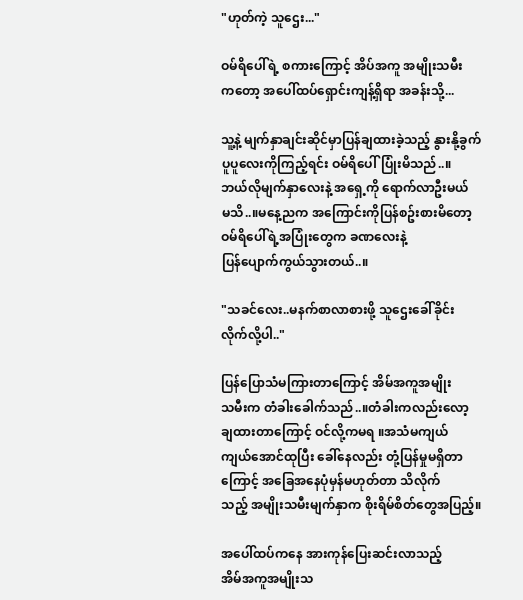"ဟုတ်ကဲ့ သူဌေး..."

ဝမ်ရိပေါ်ရဲ့ စကားကြောင့် အိပ်အကူ အမျိုးသမီး
ကတော့ အပေါ်ထပ်ရှောင်းကျန့်ရှိရာ အခန်းသို့...

သူ့နဲ့ မျက်နှာချင်းဆိုင်မှာပြန်ချထားခဲ့သည့် နွားနို့ခွက်
ပူပူလေးကိုကြည့်ရင်း ဝမ်ရိပေါ်ပြုံးမိသည်..။
ဘယ်လိုမျက်နှာလေးနဲ့ အရှေ့ကို ရောက်လာဦးမယ်
မသိ..။မနေ့ညက အကြောင်းကိုပြန်စဥ်းစားမိတော့
ဝမ်ရိပေါ်ရဲ့အပြုံးတွေက ခဏလေးနဲ့
ပြန်ပျောက်ကွယ်သွားတယ်..။

"သခင်လေး..မနက်စာလာစားဖို့ သူဌေးခေါ်ခိုင်း
လိုက်လို့ပါ.."

ပြန်ပြောသံမကြားတာကြောင့် အိမ်အကူအမျိုး
သမီးက တံခါးခေါက်သည်..။တံခါးကလည်းလော့
ချထားတာကြောင့် ဝင်လို့ကမရ ။အသံမကျယ်
ကျယ်အောင်ထုပြီး ခေါ်နေလည်း တုံ့ပြန်မှုမရှိတာ
ကြောင့် အခြေအနေပုံမှန်မဟုတ်တာ သိလိုက်
သည့် အမျိုးသမီးမျက်နှာက စိုးရိမ်စိတ်တွေအပြည့်။

အပေါ်ထပ်ကနေ အားကုန်ပြေးဆင်းလာသည့်
အိမ်အကူအမျိုးသ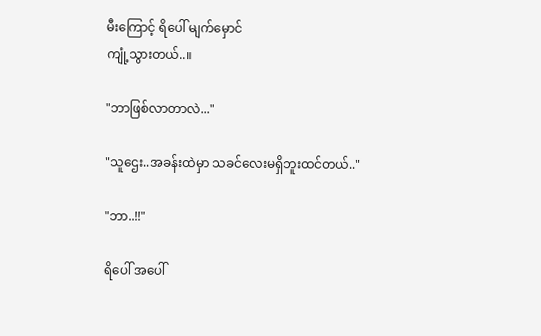မီးကြောင့် ရိပေါ် မျက်မှောင်
ကျုံ့သွားတယ်..။

"ဘာဖြစ်လာတာလဲ..."

"သူဌေး..အခန်းထဲမှာ သခင်လေးမရှိဘူးထင်တယ်.."

"ဘာ..!!"

ရိပေါ် အပေါ်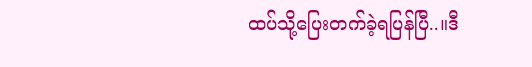ထပ်သို့ပြေးတက်ခဲ့ရပြန်ပြီ..။ဒီ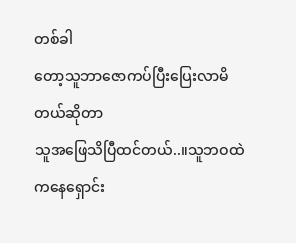တစ်ခါ
တော့သူဘာဇောကပ်ပြီးပြေးလာမိတယ်ဆိုတာ
သူအဖြေသိပြီထင်တယ်..။သူဘဝထဲကနေရှောင်း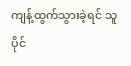ကျန့်ထွက်သွားခဲ့ရင် သူပိုင်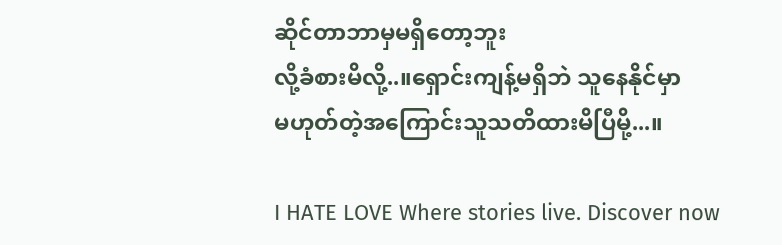ဆိုင်တာဘာမှမရှိတော့ဘူး
လို့ခံစားမိလို့..။ရှောင်းကျန့်မရှိဘဲ သူနေနိုင်မှာ
မဟုတ်တဲ့အကြောင်းသူသတိထားမိပြီမို့...။

I HATE LOVE Where stories live. Discover now